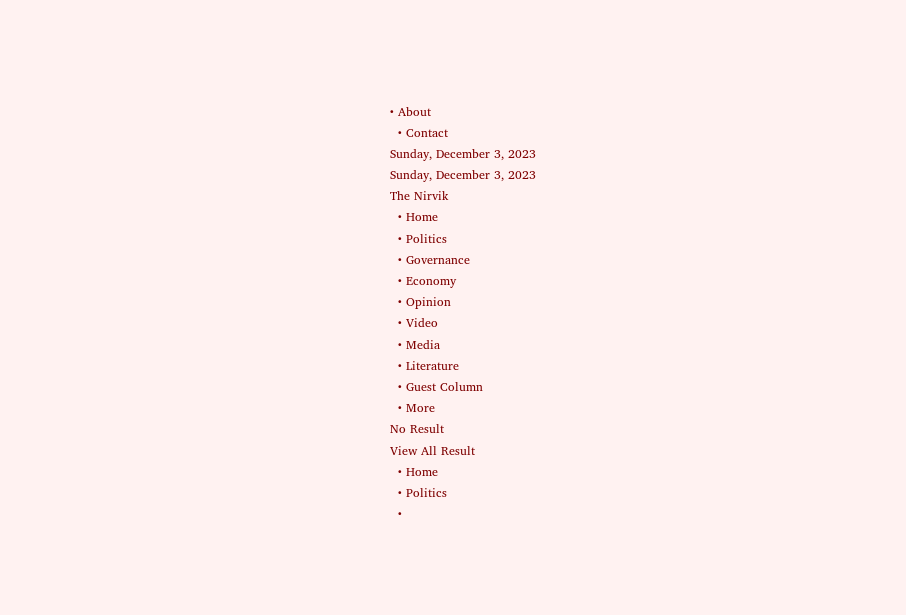• About
  • Contact
Sunday, December 3, 2023
Sunday, December 3, 2023
The Nirvik
  • Home
  • Politics
  • Governance
  • Economy
  • Opinion
  • Video
  • Media
  • Literature
  • Guest Column
  • More
No Result
View All Result
  • Home
  • Politics
  •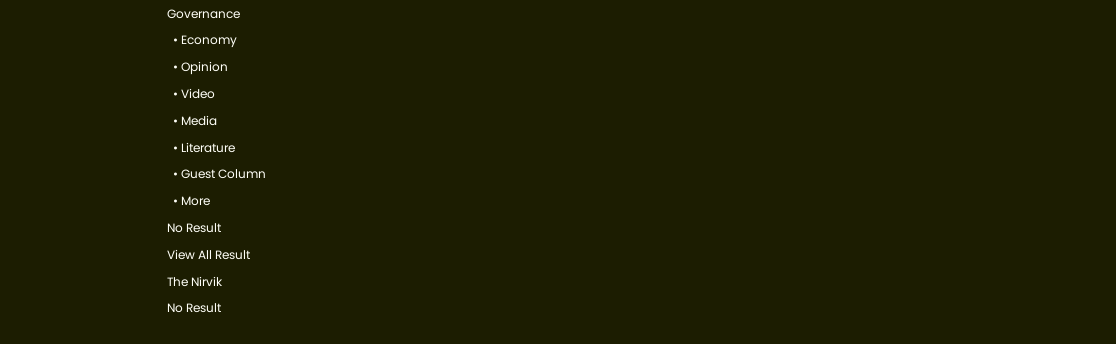Governance
  • Economy
  • Opinion
  • Video
  • Media
  • Literature
  • Guest Column
  • More
No Result
View All Result
The Nirvik
No Result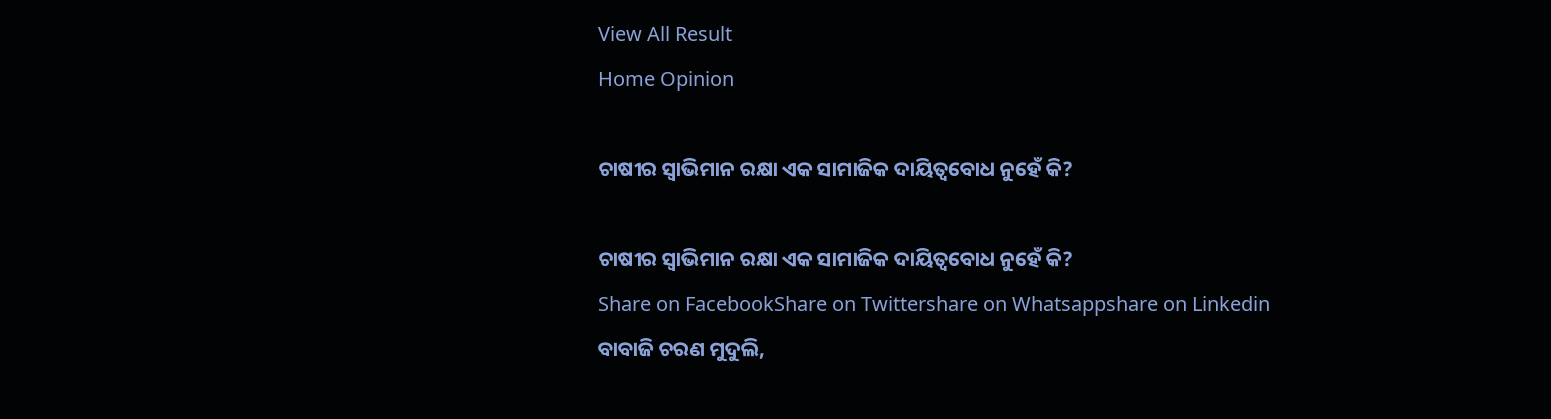View All Result
Home Opinion

ଚାଷୀର ସ୍ୱାଭିମାନ ରକ୍ଷା ଏକ ସାମାଜିକ ଦାୟିତ୍ୱବୋଧ ନୁହେଁ କି?

ଚାଷୀର ସ୍ୱାଭିମାନ ରକ୍ଷା ଏକ ସାମାଜିକ ଦାୟିତ୍ୱବୋଧ ନୁହେଁ କି?
Share on FacebookShare on Twittershare on Whatsappshare on Linkedin
ବାବାଜି ଚରଣ ମୁଦୁଲି,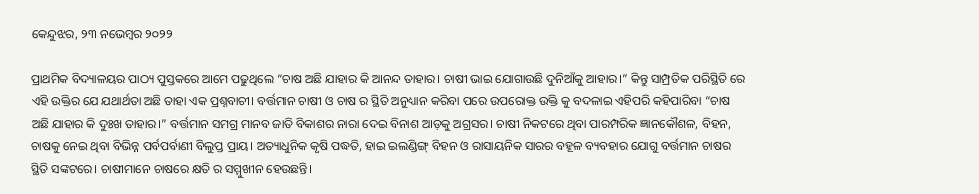କେନ୍ଦୁଝର, ୨୩ ନଭେମ୍ବର ୨୦୨୨

ପ୍ରାଥମିକ ବିଦ୍ୟାଳୟର ପାଠ୍ୟ ପୁସ୍ତକରେ ଆମେ ପଢୁଥିଲେ “ଚାଷ ଅଛି ଯାହାର କି ଆନନ୍ଦ ତାହାର। ଚାଷୀ ଭାଇ ଯୋଗାଉଛି ଦୁନିଆଁକୁ ଆହାର।” କିନ୍ତୁ ସାମ୍ପ୍ରତିକ ପରିସ୍ଥିତି ରେ ଏହି ଉକ୍ତିର ଯେ ଯଥାର୍ଥତା ଅଛି ତାହା ଏକ ପ୍ରଶ୍ନବାଚୀ। ବର୍ତ୍ତମାନ ଚାଷୀ ଓ ଚାଷ ର ସ୍ଥିତି ଅନୁଧ୍ୟାନ କରିବା ପରେ ଉପରୋକ୍ତ ଉକ୍ତି କୁ ବଦଳାଇ ଏହିପରି କହିପାରିବା “ଚାଷ ଅଛି ଯାହାର କି ଦୁଃଖ ତାହାର।” ବର୍ତ୍ତମାନ ସମଗ୍ର ମାନବ ଜାତି ବିକାଶର ନାରା ଦେଇ ବିନାଶ ଆଡ଼କୁ ଅଗ୍ରସର। ଚାଷୀ ନିକଟରେ ଥିବା ପାରମ୍ପରିକ ଜ୍ଞାନକୌଶଳ, ବିହନ, ଚାଷକୁ ନେଇ ଥିବା ବିଭିନ୍ନ ପର୍ବପର୍ବାଣୀ ବିଲୁପ୍ତ ପ୍ରାୟ। ଅତ୍ୟାଧୁନିକ କୃଷି ପଦ୍ଧତି, ହାଇ ଇଲଣ୍ଡିଙ୍ଗ୍ ବିହନ ଓ ରାସାୟନିକ ସାରର ବହୂଳ ବ୍ୟବହାର ଯୋଗୁ ବର୍ତ୍ତମାନ ଚାଷର ସ୍ଥିତି ସଙ୍କଟରେ। ଚାଷୀମାନେ ଚାଷରେ କ୍ଷତି ର ସମ୍ମୁଖୀନ ହେଉଛନ୍ତି।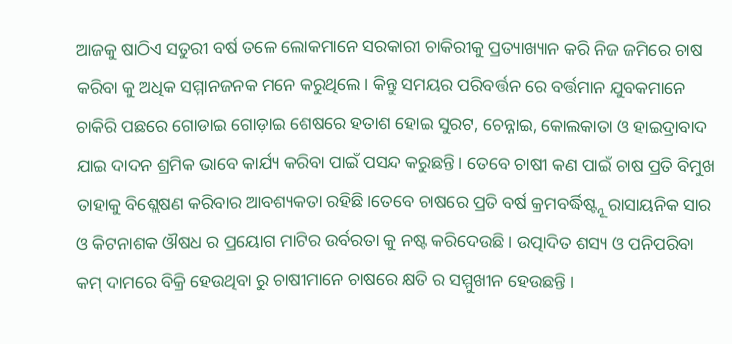ଆଜକୁ ଷାଠିଏ ସତୁରୀ ବର୍ଷ ତଳେ ଲୋକମାନେ ସରକାରୀ ଚାକିରୀକୁ ପ୍ରତ୍ୟାଖ୍ୟାନ କରି ନିଜ ଜମିରେ ଚାଷ କରିବା କୁ ଅଧିକ ସମ୍ମାନଜନକ ମନେ କରୁଥିଲେ। କିନ୍ତୁ ସମୟର ପରିବର୍ତ୍ତନ ରେ ବର୍ତ୍ତମାନ ଯୁବକମାନେ ଚାକିରି ପଛରେ ଗୋଡାଇ ଗୋଡ଼ାଇ ଶେଷରେ ହତାଶ ହୋଇ ସୁରଟ, ଚେନ୍ନାଇ, କୋଲକାତା ଓ ହାଇଦ୍ରାବାଦ ଯାଇ ଦାଦନ ଶ୍ରମିକ ଭାବେ କାର୍ଯ୍ୟ କରିବା ପାଇଁ ପସନ୍ଦ କରୁଛନ୍ତି। ତେବେ ଚାଷୀ କଣ ପାଇଁ ଚାଷ ପ୍ରତି ବିମୁଖ ତାହାକୁ ବିଶ୍ଲେଷଣ କରିବାର ଆବଶ୍ୟକତା ରହିଛି।ତେବେ ଚାଷରେ ପ୍ରତି ବର୍ଷ କ୍ରମବର୍ଦ୍ଧିଷ୍ଟ୍ନୂ ରାସାୟନିକ ସାର ଓ କିଟନାଶକ ଔଷଧ ର ପ୍ରୟୋଗ ମାଟିର ଉର୍ବରତା କୁ ନଷ୍ଟ କରିଦେଉଛି। ଉତ୍ପାଦିତ ଶସ୍ୟ ଓ ପନିପରିବା କମ୍ ଦାମରେ ବିକ୍ରି ହେଉଥିବା ରୁ ଚାଷୀମାନେ ଚାଷରେ କ୍ଷତି ର ସମ୍ମୁଖୀନ ହେଉଛନ୍ତି ।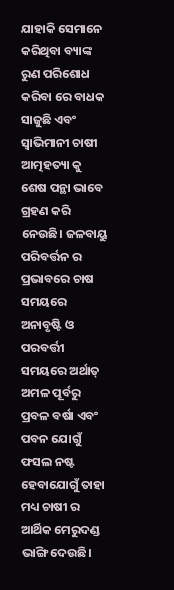ଯାହାକି ସେମାନେ କରିଥିବା ବ୍ୟାଙ୍କ ରୁଣ ପରିଶୋଧ କରିବା ରେ ବାଧକ ସାଜୁଛି ଏବଂ ସ୍ଵାଭିମାନୀ ଚାଷୀ ଆତ୍ମହତ୍ୟା କୁ ଶେଷ ପନ୍ଥା ଭାବେ ଗ୍ରହଣ କରି ନେଉଛି। ଜଳବାୟୁ ପରିବର୍ତ୍ତନ ର ପ୍ରଭାବରେ ଚାଷ ସମୟରେ ଅନାବୃଷ୍ଟି ଓ ପରବର୍ତ୍ତୀ ସମୟରେ ଅର୍ଥାତ୍ ଅମଳ ପୂର୍ବରୁ ପ୍ରବଳ ବର୍ଷା ଏବଂ ପବନ ଯୋଗୁଁ ଫସଲ ନଷ୍ଟ ହେବାଯୋଗୁଁ ତାହା ମଧ୍ୟ ଚାଷୀ ର ଆର୍ଥିକ ମେରୁଦଣ୍ଡ ଭାଙ୍ଗି ଦେଉଛି।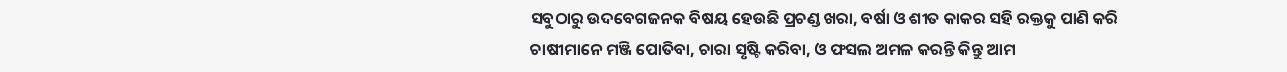ସବୁଠାରୁ ଉଦବେଗଜନକ ବିଷୟ ହେଉଛି ପ୍ରଚଣ୍ଡ ଖରା, ବର୍ଷା ଓ ଶୀତ କାକର ସହି ରକ୍ତକୁ ପାଣି କରି ଚାଷୀମାନେ ମଞ୍ଜି ପୋତିବା, ଚାରା ସୃଷ୍ଟି କରିବା, ଓ ଫସଲ ଅମଳ କରନ୍ତି କିନ୍ତୁ ଆମ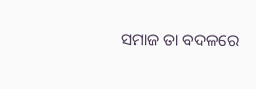ସମାଜ ତା ବଦଳରେ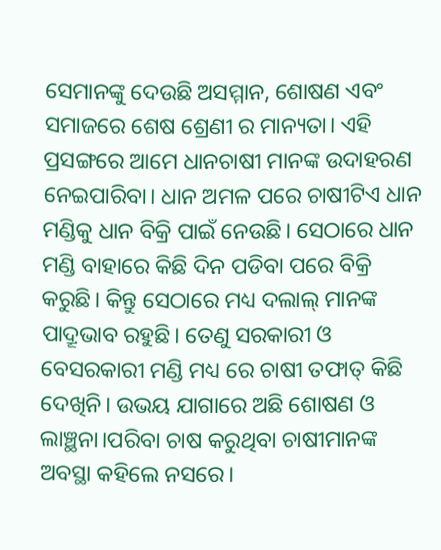ସେମାନଙ୍କୁ ଦେଉଛି ଅସମ୍ମାନ, ଶୋଷଣ ଏବଂ ସମାଜରେ ଶେଷ ଶ୍ରେଣୀ ର ମାନ୍ୟତା। ଏହି ପ୍ରସଙ୍ଗରେ ଆମେ ଧାନଚାଷୀ ମାନଙ୍କ ଉଦାହରଣ ନେଇପାରିବା। ଧାନ ଅମଳ ପରେ ଚାଷୀଟିଏ ଧାନ ମଣ୍ଡିକୁ ଧାନ ବିକ୍ରି ପାଇଁ ନେଉଛି। ସେଠାରେ ଧାନ ମଣ୍ଡି ବାହାରେ କିଛି ଦିନ ପଡିବା ପରେ ବିକ୍ରି କରୁଛି। କିନ୍ତୁ ସେଠାରେ ମଧ୍ୟ ଦଲାଲ୍ ମାନଙ୍କ ପାଦ୍ରୂଭାବ ରହୁଛି। ତେଣୁ ସରକାରୀ ଓ ବେସରକାରୀ ମଣ୍ଡି ମଧ୍ୟ ରେ ଚାଷୀ ତଫାତ୍ କିଛି ଦେଖିନି। ଉଭୟ ଯାଗାରେ ଅଛି ଶୋଷଣ ଓ ଲାଞ୍ଛନା।ପରିବା ଚାଷ କରୁଥିବା ଚାଷୀମାନଙ୍କ ଅବସ୍ଥା କହିଲେ ନସରେ।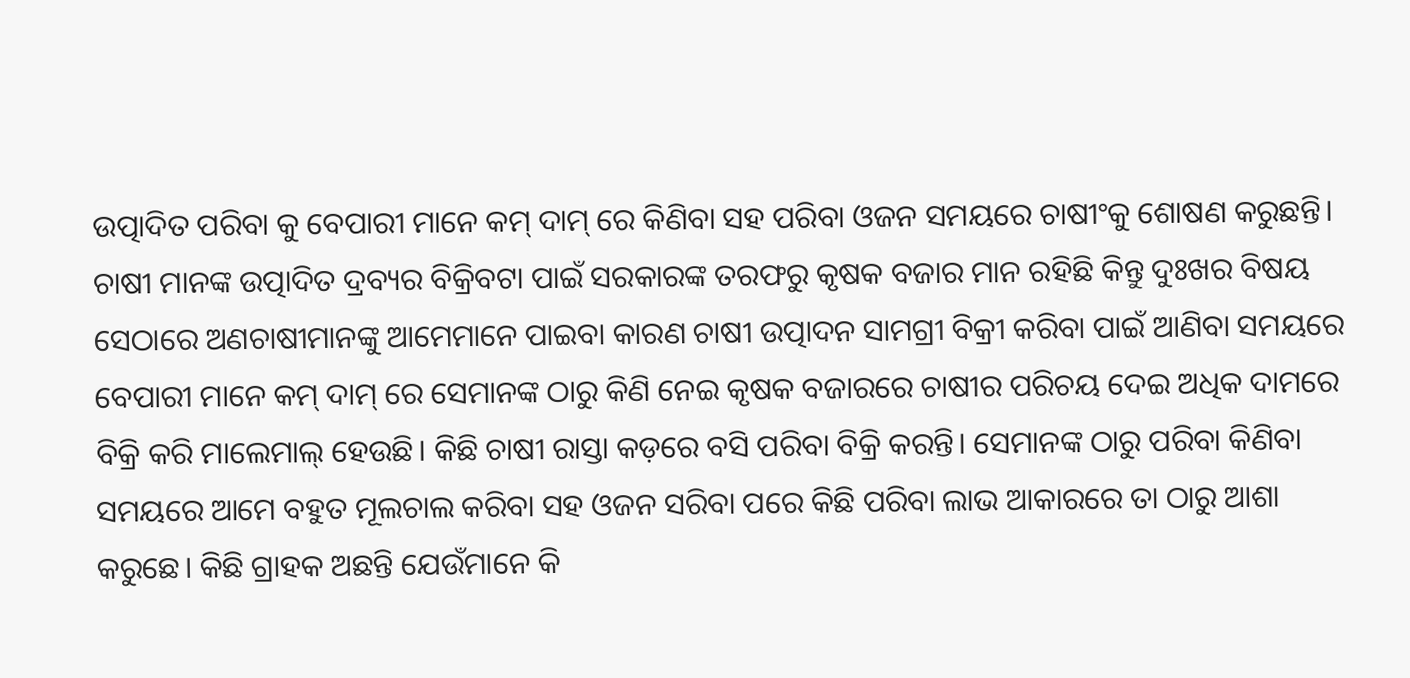ଉତ୍ପାଦିତ ପରିବା କୁ ବେପାରୀ ମାନେ କମ୍ ଦାମ୍ ରେ କିଣିବା ସହ ପରିବା ଓଜନ ସମୟରେ ଚାଷୀଂକୁ ଶୋଷଣ କରୁଛନ୍ତି। ଚାଷୀ ମାନଙ୍କ ଉତ୍ପାଦିତ ଦ୍ରବ୍ୟର ବିକ୍ରିବଟା ପାଇଁ ସରକାରଙ୍କ ତରଫରୁ କୃଷକ ବଜାର ମାନ ରହିଛି କିନ୍ତୁ ଦୁଃଖର ବିଷୟ ସେଠାରେ ଅଣଚାଷୀମାନଙ୍କୁ ଆମେମାନେ ପାଇବା କାରଣ ଚାଷୀ ଉତ୍ପାଦନ ସାମଗ୍ରୀ ବିକ୍ରୀ କରିବା ପାଇଁ ଆଣିବା ସମୟରେ ବେପାରୀ ମାନେ କମ୍ ଦାମ୍ ରେ ସେମାନଙ୍କ ଠାରୁ କିଣି ନେଇ କୃଷକ ବଜାରରେ ଚାଷୀର ପରିଚୟ ଦେଇ ଅଧିକ ଦାମରେ ବିକ୍ରି କରି ମାଲେମାଲ୍ ହେଉଛି। କିଛି ଚାଷୀ ରାସ୍ତା କଡ଼ରେ ବସି ପରିବା ବିକ୍ରି କରନ୍ତି। ସେମାନଙ୍କ ଠାରୁ ପରିବା କିଣିବା ସମୟରେ ଆମେ ବହୁତ ମୂଲଚାଲ କରିବା ସହ ଓଜନ ସରିବା ପରେ କିଛି ପରିବା ଲାଭ ଆକାରରେ ତା ଠାରୁ ଆଶା କରୁଛେ। କିଛି ଗ୍ରାହକ ଅଛନ୍ତି ଯେଉଁମାନେ କି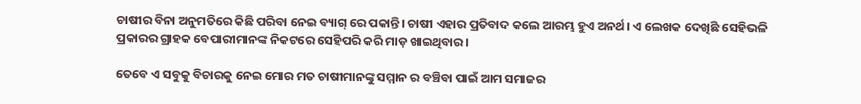ଚାଷୀର ବିନା ଅନୁମତିରେ କିଛି ପରିବା ନେଇ ବ୍ୟାଗ୍ ରେ ପକାନ୍ତି। ଚାଷୀ ଏହାର ପ୍ରତିବାଦ କଲେ ଆରମ୍ଭ ହୁଏ ଅନର୍ଥ। ଏ ଲେଖକ ଦେଖିଛି ସେହିଭଳି ପ୍ରକାରର ଗ୍ରାହକ ବେପାରୀମାନଙ୍କ ନିକଟରେ ସେହିପରି କରି ମାଡ଼ ଖାଇଥିବାର।

ତେବେ ଏ ସବୁକୁ ବିଚାରକୁ ନେଇ ମୋର ମତ ଚାଷୀମାନଙ୍କୁ ସମ୍ମାନ ର ବଞ୍ଚିବା ପାଇଁ ଆମ ସମାଜର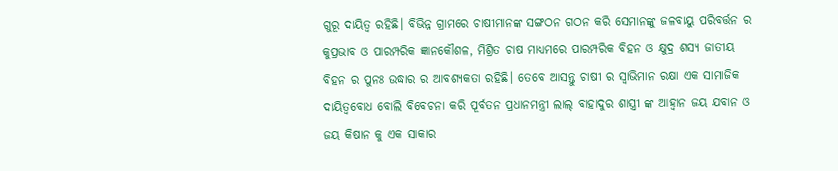ଗୁରୂ ଦାୟିତ୍ଵ ରହିଛି। ବିଭିନ୍ନ ଗ୍ରାମରେ ଚାଷୀମାନଙ୍କ ସଙ୍ଗଠନ ଗଠନ କରି ସେମାନଙ୍କୁ ଜଳବାୟୁ ପରିବର୍ତ୍ତନ ର କୁପ୍ରଭାବ ଓ ପାରମ୍ପରିକ ଜ୍ଞାନକୌଶଳ, ମିଶ୍ରିତ ଚାଷ ମାଧ୍ୟମରେ ପାରମ୍ପରିକ ବିହନ ଓ କ୍ଷୁଦ୍ର ଶସ୍ୟ ଜାତୀୟ ବିହନ ର ପୁନଃ ଉଦ୍ଧାର ର ଆବଶ୍ୟକତା ରହିଛି। ତେବେ ଆସନ୍ତୁ ଚାଷୀ ର ସ୍ବାଭିମାନ ରକ୍ଷା ଏକ ସାମାଜିକ ଦାୟିତ୍ୱବୋଧ ବୋଲି ବିବେଚନା କରି ପୂର୍ବତନ ପ୍ରଧାନମନ୍ତ୍ରୀ ଲାଲ୍ ବାହାଦୁର ଶାସ୍ତ୍ରୀ ଙ୍କ ଆହ୍ୱାନ ଜୟ ଯବାନ ଓ ଜୟ କିଷାନ କୁ ଏକ ସାକାର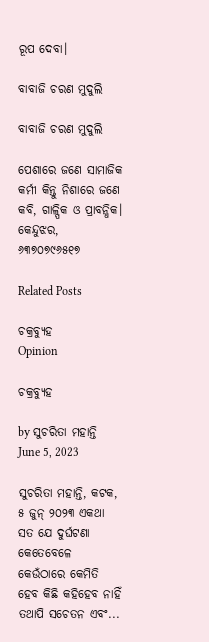ରୂପ ଦେବା।

ବାବାଜି ଚରଣ ମୁଦୁଲି

ବାବାଜି ଚରଣ ମୁଦୁଲି

ପେଶାରେ ଜଣେ ସାମାଜିକ କର୍ମୀ କିନ୍ତୁ ନିଶାରେ ଜଣେ କବି, ଗାଳ୍ପିକ ଓ ପ୍ରାବନ୍ଧିକ। କେନ୍ଦୁଝର, ୬୩୭୦୭୯୬୫୧୭

Related Posts

ଚକ୍ରବ୍ୟୁହ
Opinion

ଚକ୍ରବ୍ୟୁହ

by ସୁଚରିତା ମହାନ୍ତି
June 5, 2023

ସୁଚରିତା ମହାନ୍ତି, କଟକ, ୫ ଜୁନ୍ ୨୦୨୩ ଏକଥା ସତ ଯେ ଦୁର୍ଘଟଣା କେତେବେଳେ କେଉଁଠାରେ କେମିତି ହେବ କିଛି କହିହେବ ନାହିଁ ତଥାପି ସଚେତନ ଏବଂ...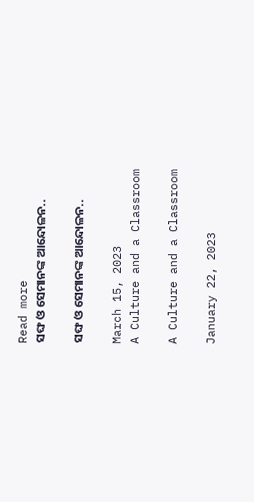Read more
ସଙ୍ଘ ଓ ସେମାନଙ୍କ ଆନ୍ଦୋଳନ..

ସଙ୍ଘ ଓ ସେମାନଙ୍କ ଆନ୍ଦୋଳନ..

March 15, 2023
A Culture and a Classroom

A Culture and a Classroom

January 22, 2023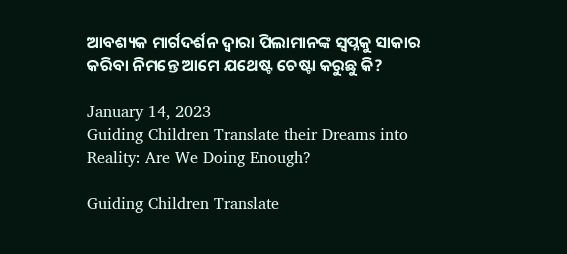ଆବଶ୍ୟକ ମାର୍ଗଦର୍ଶନ ଦ୍ୱାରା ପିଲାମାନଙ୍କ ସ୍ୱପ୍ନକୁ ସାକାର କରିବା ନିମନ୍ତେ ଆମେ ଯଥେଷ୍ଟ ଚେଷ୍ଟା କରୁଛୁ କି?

January 14, 2023
Guiding Children Translate their Dreams into Reality: Are We Doing Enough?

Guiding Children Translate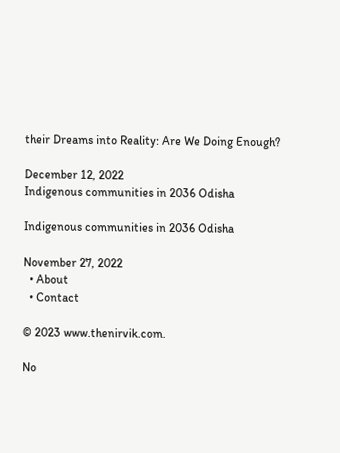their Dreams into Reality: Are We Doing Enough?

December 12, 2022
Indigenous communities in 2036 Odisha

Indigenous communities in 2036 Odisha

November 27, 2022
  • About
  • Contact

© 2023 www.thenirvik.com.

No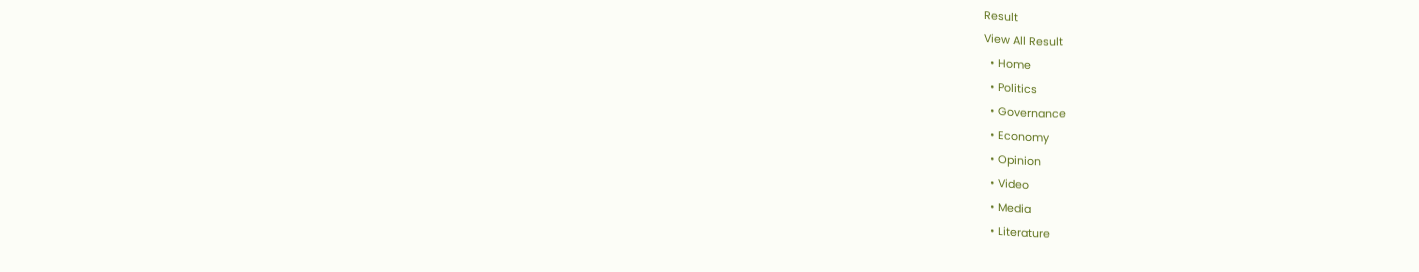Result
View All Result
  • Home
  • Politics
  • Governance
  • Economy
  • Opinion
  • Video
  • Media
  • Literature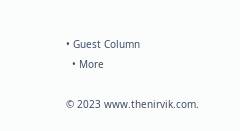• Guest Column
  • More

© 2023 www.thenirvik.com.